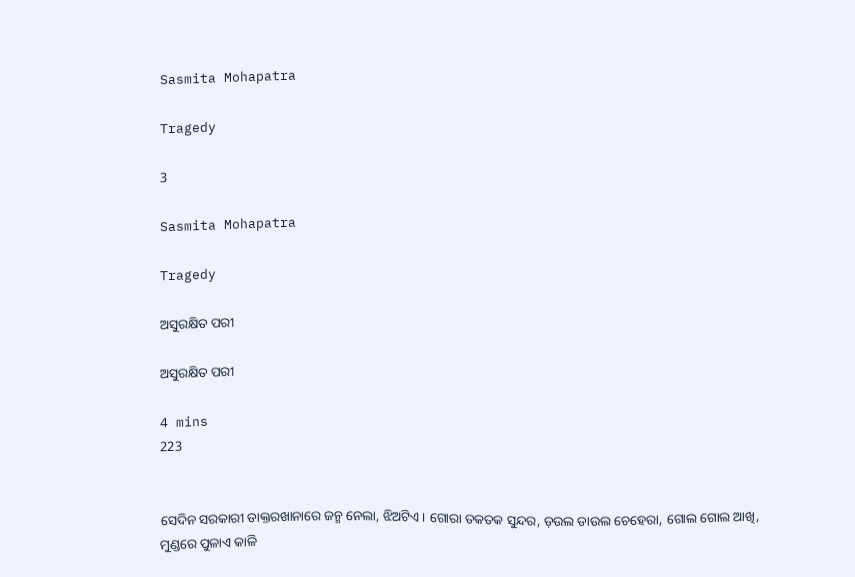Sasmita Mohapatra

Tragedy

3

Sasmita Mohapatra

Tragedy

ଅସୁରକ୍ଷିତ ପରୀ

ଅସୁରକ୍ଷିତ ପରୀ

4 mins
223


ସେଦିନ ସରକାରୀ ଡାକ୍ତରଖାନାରେ ଜନ୍ମ ନେଲା, ଝିଅଟିଏ । ଗୋରା ତକତକ ସୁନ୍ଦର, ଡ଼ଉଲ ଡାଉଲ ଚେହେରା, ଗୋଲ ଗୋଲ ଆଖି, ମୁଣ୍ଡରେ ପୁଳାଏ କାଳି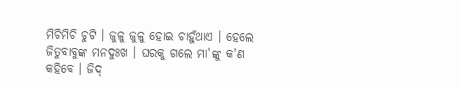ମିଚିମିଚି ଚୁଟି । ଜୁଳୁ ଜୁଳୁ ହୋଇ ଚାହୁଁଥାଏ । ହେଲେ ଜିତୁବାବୁଙ୍କ ମନଦୁଃଖ । ଘରକୁ ଗଲେ ମା'ଙ୍କୁ କ'ଣ କହିବେ । ଜିଦ୍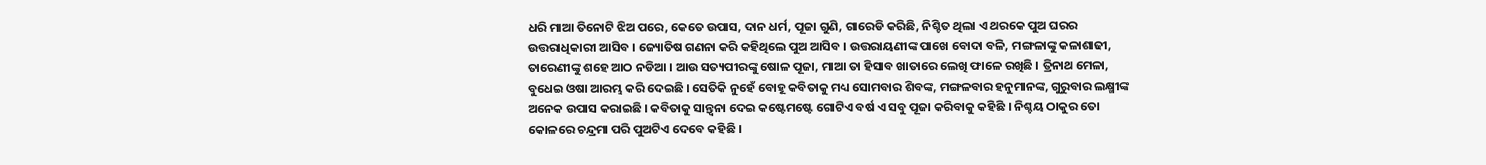ଧରି ମାଆ ତିନୋଟି ଝିଅ ପରେ, କେତେ ଉପାସ, ଦାନ ଧର୍ମ, ପୂଜା ଗୁଣି, ଗାରେଡି କରିଛି, ନିଶ୍ଚିତ ଥିଲା ଏ ଥରକେ ପୁଅ ଘରର ଉତ୍ତରାଧିକାରୀ ଆସିବ । ଜ୍ୟୋତିଷ ଗଣନା କରି କହିଥିଲେ ପୁଅ ଆସିବ । ଉତ୍ତରାୟଣୀଙ୍କ ପାଖେ ବୋଦା ବଳି, ମଙ୍ଗଳାଙ୍କୁ କଳାଶାଢୀ, ତାରେଣୀଙ୍କୁ ଶହେ ଆଠ ନଡିଆ । ଆଉ ସତ୍ୟପୀରଙ୍କୁ ଷୋଳ ପୂଜା, ମାଆ ତା ହିସାବ ଖାତାରେ ଲେଖି ଫାଳେ ରଖିଛି । ତ୍ରିନାଥ ମେଳା, ବୁଧେଇ ଓଷା ଆରମ୍ଭ କରି ଦେଇଛି । ସେତିକି ନୁହେଁ ବୋହୂ କବିତାକୁ ମଧ୍ୟ ସୋମବାର ଶିବଙ୍କ, ମଙ୍ଗଳବାର ହନୁମାନଙ୍କ, ଗୁରୁବାର ଲକ୍ଷ୍ମୀଙ୍କ ଅନେକ ଉପାସ କରାଇଛି । କବିତାକୁ ସାନ୍ତ୍ୱନା ଦେଇ କଷ୍ଟେମଷ୍ଟେ ଗୋଟିଏ ବର୍ଷ ଏ ସବୁ ପୂଜା କରିବାକୁ କହିଛି । ନିଶ୍ଚୟ ଠାକୁର ତୋ କୋଳରେ ଚନ୍ଦ୍ରମା ପରି ପୁଅଟିଏ ଦେବେ କହିଛି ।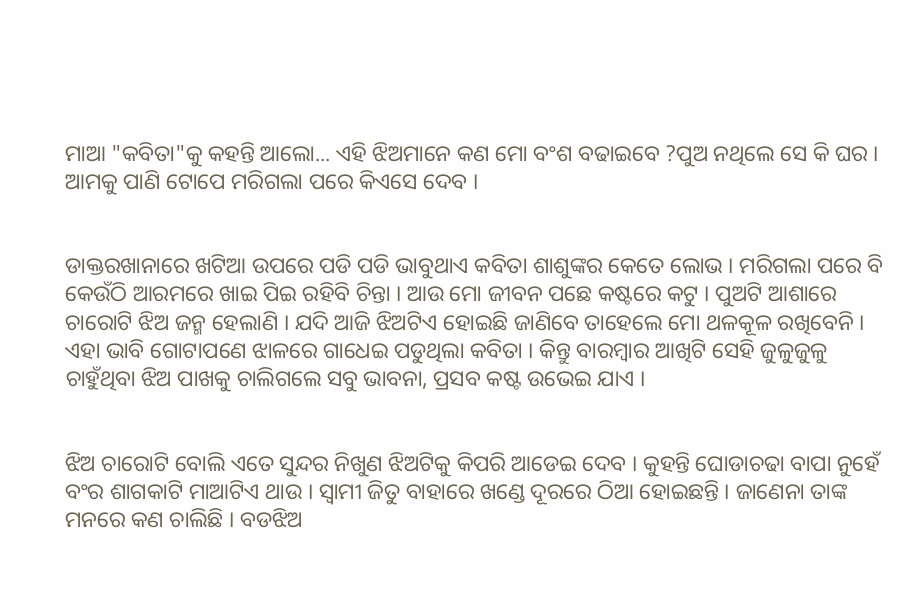ମାଆ "କବିତା"କୁ କହନ୍ତି ଆଲୋ... ଏହି ଝିଅମାନେ କଣ ମୋ ବଂଶ ବଢାଇବେ ?ପୁଅ ନଥିଲେ ସେ କି ଘର । ଆମକୁ ପାଣି ଟୋପେ ମରିଗଲା ପରେ କିଏସେ ଦେବ ।


ଡାକ୍ତରଖାନାରେ ଖଟିଆ ଉପରେ ପଡି ପଡି ଭାବୁଥାଏ କବିତା ଶାଶୁଙ୍କର କେତେ ଲୋଭ । ମରିଗଲା ପରେ ବି କେଉଁଠି ଆରମରେ ଖାଇ ପିଇ ରହିବି ଚିନ୍ତା । ଆଉ ମୋ ଜୀବନ ପଛେ କଷ୍ଟରେ କଟୁ । ପୁଅଟି ଆଶାରେ ଚାରୋଟି ଝିଅ ଜନ୍ମ ହେଲାଣି । ଯଦି ଆଜି ଝିଅଟିଏ ହୋଇଛି ଜାଣିବେ ତାହେଲେ ମୋ ଥଳକୂଳ ରଖିବେନି । ଏହା ଭାବି ଗୋଟାପଣେ ଝାଳରେ ଗାଧେଇ ପଡୁଥିଲା କବିତା । କିନ୍ତୁ ବାରମ୍ବାର ଆଖିଟି ସେହି ଜୁଳୁଜୁଳୁ ଚାହୁଁଥିବା ଝିଅ ପାଖକୁ ଚାଲିଗଲେ ସବୁ ଭାବନା, ପ୍ରସବ କଷ୍ଟ ଉଭେଇ ଯାଏ ।


ଝିଅ ଚାରୋଟି ବୋଲି ଏତେ ସୁନ୍ଦର ନିଖୁଣ ଝିଅଟିକୁ କିପରି ଆଡେଇ ଦେବ । କୁହନ୍ତି ଘୋଡାଚଢା ବାପା ନୁହେଁ ବଂର ଶାଗକାଟି ମାଆଟିଏ ଥାଉ । ସ୍ୱାମୀ ଜିତୁ ବାହାରେ ଖଣ୍ଡେ ଦୂରରେ ଠିଆ ହୋଇଛନ୍ତି । ଜାଣେନା ତାଙ୍କ ମନରେ କଣ ଚାଲିଛି । ବଡଝିଅ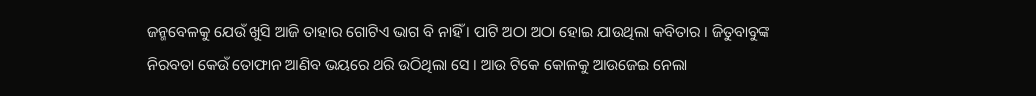ଜନ୍ମବେଳକୁ ଯେଉଁ ଖୁସି ଆଜି ତାହାର ଗୋଟିଏ ଭାଗ ବି ନାହିଁ । ପାଟି ଅଠା ଅଠା ହୋଇ ଯାଉଥିଲା କବିତାର । ଜିତୁବାବୁଙ୍କ ନିରବତା କେଉଁ ତୋଫାନ ଆଣିବ ଭୟରେ ଥରି ଉଠିଥିଲା ସେ । ଆଉ ଟିକେ କୋଳକୁ ଆଉଜେଇ ନେଲା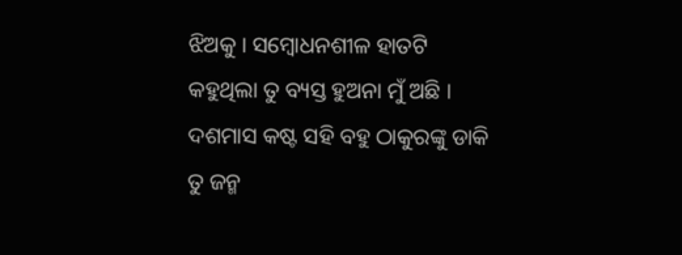ଝିଅକୁ । ସମ୍ବୋଧନଶୀଳ ହାତଟି କହୁଥିଲା ତୁ ବ୍ୟସ୍ତ ହୁଅନା ମୁଁ ଅଛି । ଦଶମାସ କଷ୍ଟ ସହି ବହୁ ଠାକୁରଙ୍କୁ ଡାକି ତୁ ଜନ୍ମ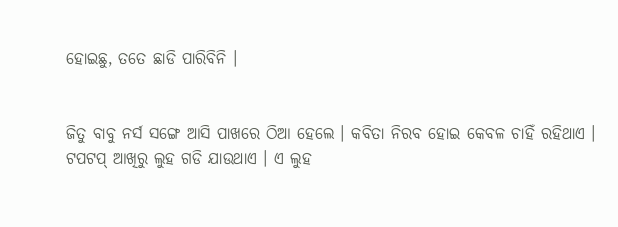ହୋଇଛୁ, ତତେ ଛାଡି ପାରିବିନି ।


ଜିତୁ ବାବୁ ନର୍ସ ସଙ୍ଗେ ଆସି ପାଖରେ ଠିଆ ହେଲେ । କବିତା ନିରବ ହୋଇ କେବଳ ଚାହିଁ ରହିଥାଏ । ଟପଟପ୍ ଆଖିରୁ ଲୁହ ଗଡି ଯାଉଥାଏ । ଏ ଲୁହ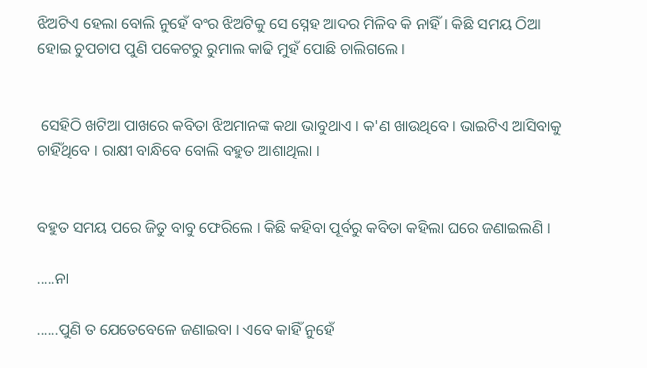ଝିଅଟିଏ ହେଲା ବୋଲି ନୁହେଁ ବଂର ଝିଅଟିକୁ ସେ ସ୍ନେହ ଆଦର ମିଳିବ କି ନାହିଁ । କିଛି ସମୟ ଠିଆ ହୋଇ ଚୁପଚାପ ପୁଣି ପକେଟରୁ ରୁମାଲ କାଢି ମୁହଁ ପୋଛି ଚାଲିଗଲେ ।


 ସେହିଠି ଖଟିଆ ପାଖରେ କବିତା ଝିଅମାନଙ୍କ କଥା ଭାବୁଥାଏ । କ'ଣ ଖାଉଥିବେ । ଭାଇଟିଏ ଆସିବାକୁ ଚାହିଁଥିବେ । ରାକ୍ଷୀ ବାନ୍ଧିବେ ବୋଲି ବହୁତ ଆଶାଥିଲା ।


ବହୁତ ସମୟ ପରେ ଜିତୁ ବାବୁ ଫେରିଲେ । କିଛି କହିବା ପୂର୍ବରୁ କବିତା କହିଲା ଘରେ ଜଣାଇଲଣି ।

.....ନା

......ପୁଣି ତ ଯେତେବେଳେ ଜଣାଇବା । ଏବେ କାହିଁ ନୁହେଁ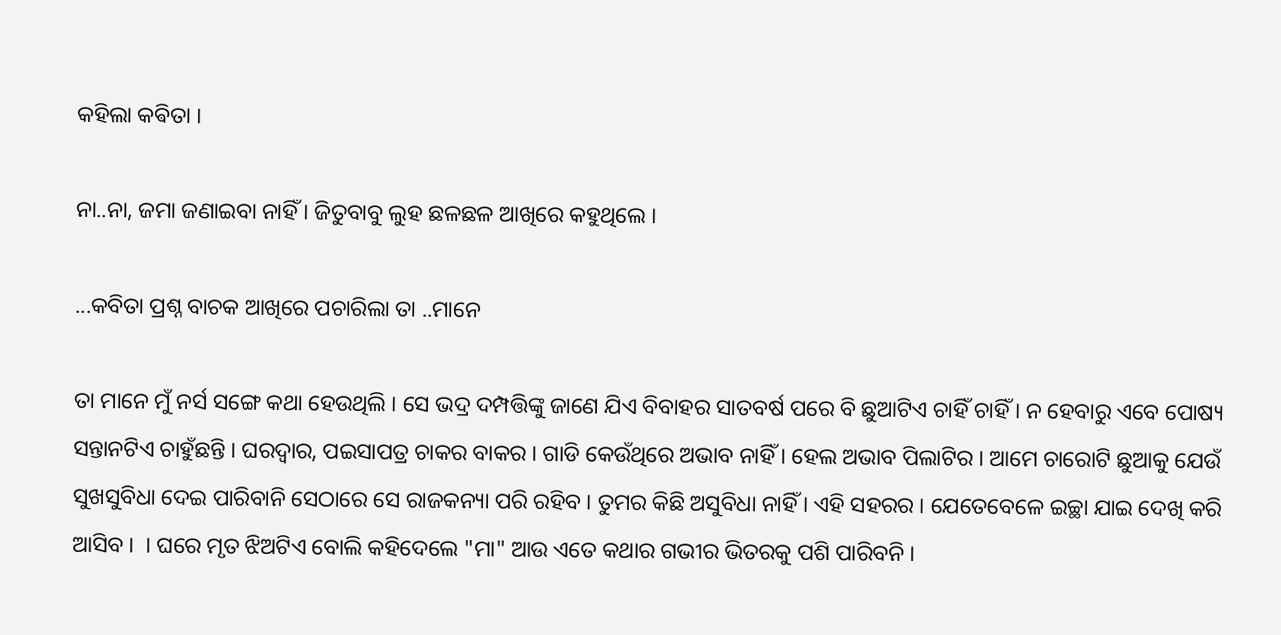କହିଲା କଵିତା ।

ନା..ନା, ଜମା ଜଣାଇବା ନାହିଁ । ଜିତୁବାବୁ ଲୁହ ଛଳଛଳ ଆଖିରେ କହୁଥିଲେ ।

...କବିତା ପ୍ରଶ୍ନ ବାଚକ ଆଖିରେ ପଚାରିଲା ତା ..ମାନେ

ତା ମାନେ ମୁଁ ନର୍ସ ସଙ୍ଗେ କଥା ହେଉଥିଲି । ସେ ଭଦ୍ର ଦମ୍ପତ୍ତିଙ୍କୁ ଜାଣେ ଯିଏ ବିବାହର ସାତବର୍ଷ ପରେ ବି ଛୁଆଟିଏ ଚାହିଁ ଚାହିଁ । ନ ହେବାରୁ ଏବେ ପୋଷ୍ୟ ସନ୍ତାନଟିଏ ଚାହୁଁଛନ୍ତି । ଘରଦ୍ୱାର, ପଇସାପତ୍ର ଚାକର ବାକର । ଗାଡି କେଉଁଥିରେ ଅଭାବ ନାହିଁ । ହେଲ ଅଭାବ ପିଲାଟିର । ଆମେ ଚାରୋଟି ଛୁଆକୁ ଯେଉଁ ସୁଖସୁବିଧା ଦେଇ ପାରିବାନି ସେଠାରେ ସେ ରାଜକନ୍ୟା ପରି ରହିବ । ତୁମର କିଛି ଅସୁବିଧା ନାହିଁ । ଏହି ସହରର । ଯେତେବେଳେ ଇଚ୍ଛା ଯାଇ ଦେଖି କରି ଆସିବ ।  । ଘରେ ମୃତ ଝିଅଟିଏ ବୋଲି କହିଦେଲେ "ମା" ଆଉ ଏତେ କଥାର ଗଭୀର ଭିତରକୁ ପଶି ପାରିବନି ।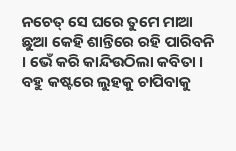ନଚେତ୍ ସେ ଘରେ ତୁମେ ମାଆ ଛୁଆ କେହି ଶାନ୍ତିରେ ରହି ପାରିବନି । ଭେଁ କରି କାନ୍ଦିଉଠିଲା କବିତା । ବହୁ କଷ୍ଟରେ ଲୁହକୁ ଚାପିବାକୁ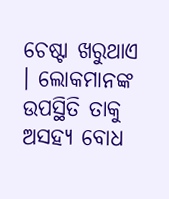ଚେଷ୍ଟା ଖରୁଥାଏ । ଲୋକମାନଙ୍କ ଉପସ୍ଥିତି ତାକୁ ଅସହ୍ୟ ବୋଧ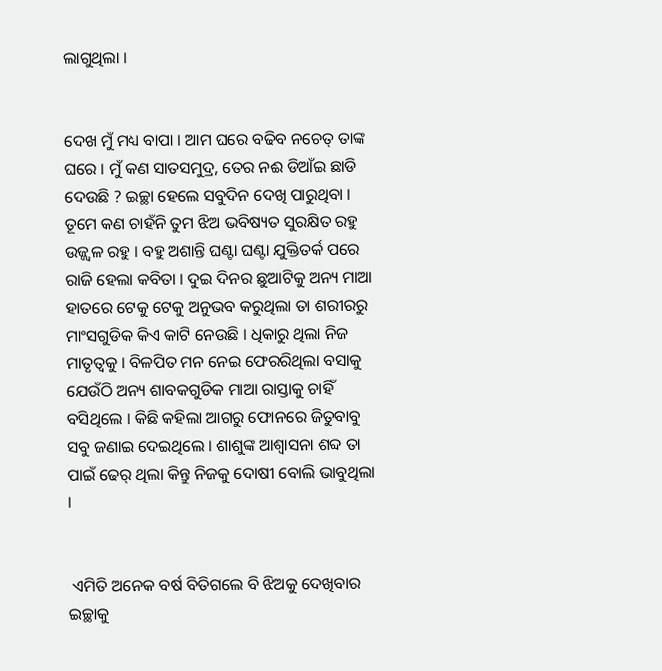ଲାଗୁଥିଲା ।


ଦେଖ ମୁଁ ମଧ୍ୟ ବାପା । ଆମ ଘରେ ବଢିବ ନଚେତ୍ ତାଙ୍କ ଘରେ । ମୁଁ କଣ ସାତସମୁଦ୍ର, ତେର ନଈ ଡିଆଁଇ ଛାଡି ଦେଉଛି ? ଇଚ୍ଛା ହେଲେ ସବୁଦିନ ଦେଖି ପାରୁଥିବା । ତୂମେ କଣ ଚାହଁନି ତୁମ ଝିଅ ଭବିଷ୍ୟତ ସୁରକ୍ଷିତ ରହୁ ଉଜ୍ଜ୍ୱଳ ରହୁ । ବହୁ ଅଶାନ୍ତି ଘଣ୍ଟା ଘଣ୍ଟା ଯୁକ୍ତିତର୍କ ପରେ ରାଜି ହେଲା କବିତା । ଦୁଇ ଦିନର ଛୁଆଟିକୁ ଅନ୍ୟ ମାଆ ହାତରେ ଟେକୁ ଟେକୁ ଅନୁଭବ କରୁଥିଲା ତା ଶରୀରରୁ ମାଂସଗୁଡିକ କିଏ କାଟି ନେଉଛି । ଧିକାରୁ ଥିଲା ନିଜ ମାତୃତ୍ୱକୁ । ବିଳପିତ ମନ ନେଇ ଫେରରିଥିଲା ବସାକୁ ଯେଉଁଠି ଅନ୍ୟ ଶାବକଗୁଡିକ ମାଆ ରାସ୍ତାକୁ ଚାହିଁ ବସିଥିଲେ । କିଛି କହିଲା ଆଗରୁ ଫୋନରେ ଜିତୁବାବୁ ସବୁ ଜଣାଇ ଦେଇଥିଲେ । ଶାଶୁଙ୍କ ଆଶ୍ୱାସନା ଶବ୍ଦ ତା ପାଇଁ ଢେର୍ ଥିଲା କିନ୍ତୁ ନିଜକୁ ଦୋଷୀ ବୋଲି ଭାବୁଥିଲା ।


 ଏମିତି ଅନେକ ବର୍ଷ ବିତିଗଲେ ବି ଝିଅକୁ ଦେଖିବାର ଇଚ୍ଛାକୁ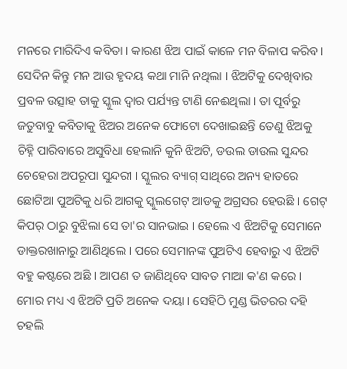ମନରେ ମାରିଦିଏ କବିତା । କାରଣ ଝିଅ ପାଇଁ କାଳେ ମନ ବିଳାପ କରିବ । ସେଦିନ କିନ୍ତୁ ମନ ଆଉ ହୃଦୟ କଥା ମାନି ନଥିଲା । ଝିଅଟିକୁ ଦେଖିବାର ପ୍ରବଳ ଉତ୍ସାହ ତାକୁ ସ୍କୁଲ ଦ୍ୱାର ପର୍ଯ୍ୟନ୍ତ ଟାଣି ନେଈଥିଲା । ତା ପୂର୍ବରୁ ଜତୁବାବୁ କବିତାକୁ ଝିଅର ଅନେକ ଫୋଟୋ ଦେଖାଇଛନ୍ତି ତେଣୁ ଝିଅକୁ ଚିହ୍ନି ପାରିବାରେ ଅସୁବିଧା ହେଲାନି କୁନି ଝିଅଟି, ଡଉଲ ଡାଉଲ ସୁନ୍ଦର ଚେହେରା ଅପରୂପା ସୁନ୍ଦରୀ । ସ୍କୁଲର ବ୍ୟାଗ୍ ସାଥିରେ ଅନ୍ୟ ହାତରେ ଛୋଟିଆ ପୁଅଟିକୁ ଧରି ଆଗକୁ ସ୍କୁଲଗେଟ୍ ଆଡକୁ ଅଗ୍ରସର ହେଉଛି । ଗେଟ୍ କିପର୍ ଠାରୁ ବୁଝିଲା ସେ ତା'ର ସାନଭାଇ । ହେଲେ ଏ ଝିଅଟିକୁ ସେମାନେ ଡାକ୍ତରଖାନାରୁ ଆଣିଥିଲେ । ପରେ ସେମାନଙ୍କ ପୁଅଟିଏ ହେବାରୁ ଏ ଝିଅଟି ବହୁ କଷ୍ଟରେ ଅଛି । ଆପଣ ତ ଜାଣିଥିବେ ସାବତ ମାଆ କ'ଣ କରେ । ମୋର ମଧ୍ୟ ଏ ଝିଅଟି ପ୍ରତି ଅନେକ ଦୟା । ସେହିଠି ମୁଣ୍ଡ ଭିତରର ଦହି ଚହଲି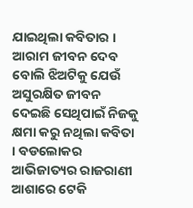ଯାଇଥିଲା କବିତାର । ଆରାମ ଜୀବନ ଦେବ ବୋଲି ଝିଅଟିକୁ ଯେଉଁ ଅସୁରକ୍ଷିତ ଜୀବନ ଦେଇଛି ସେଥିପାଇଁ ନିଜକୁ କ୍ଷମା କରୁ ନଥିଲା କବିତା । ବଡଲୋକର ଆଭିଜାତ୍ୟର ରାଜରାଣୀ ଆଶାରେ ଟେକି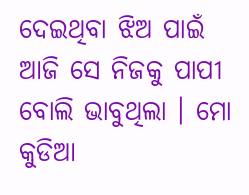ଦେଇଥିବା ଝିଅ ପାଇଁ ଆଜି ସେ ନିଜକୁ ପାପୀ ବୋଲି ଭାବୁଥିଲା । ମୋ କୁଡିଆ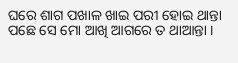ଘରେ ଶାଗ ପଖାଳ ଖାଇ ପରୀ ହୋଇ ଥାନ୍ତା ପଛେ ସେ ମୋ ଆଖି ଆଗରେ ତ ଥାଆନ୍ତା ।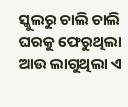ସ୍କୁଲରୁ ଚାଲି ଚାଲି ଘରକୁ ଫେରୁଥିଲା ଆଉ ଲାଗୁଥିଲା ଏ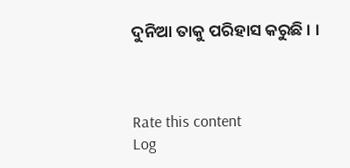ଦୁନିଆ ତାକୁ ପରିହାସ କରୁଛି । ।



Rate this content
Log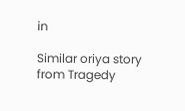in

Similar oriya story from Tragedy